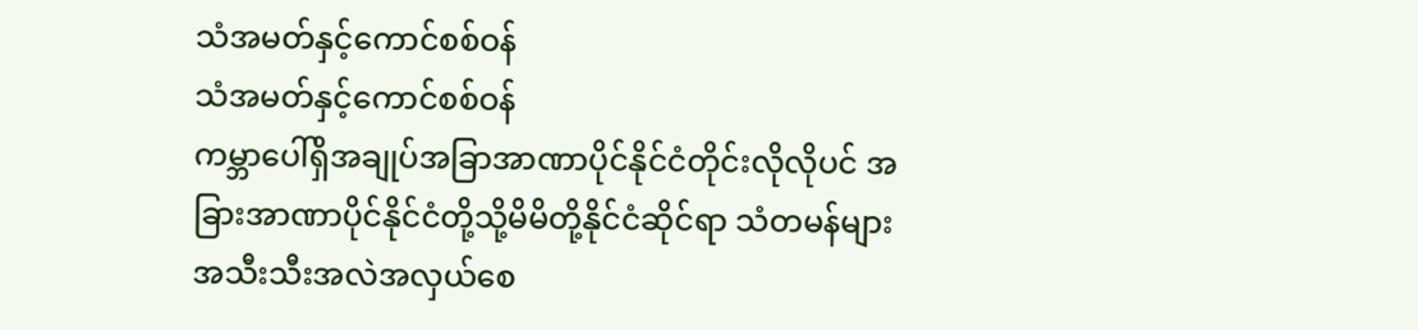သံအမတ်နှင့်ကောင်စစ်ဝန်
သံအမတ်နှင့်ကောင်စစ်ဝန်
ကမ္ဘာပေါ်ရှိအချုပ်အခြာအာဏာပိုင်နိုင်ငံတိုင်းလိုလိုပင် အခြားအာဏာပိုင်နိုင်ငံတို့သို့မိမိတို့နိုင်ငံဆိုင်ရာ သံတမန်များအသီးသီးအလဲအလှယ်စေ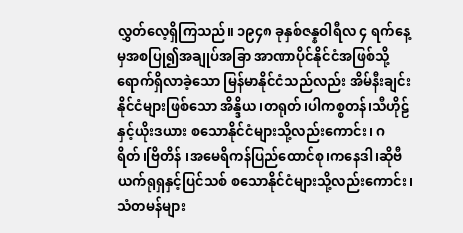လွှတ်လေ့ရှိကြသည်။ ၁၉၄၈ ခုနှစ်ဇန္နဝါရီလ ၄ ရက်နေ့မှအစပြု၍အချုပ်အခြာ အာဏာပိုင်နိုင်ငံအဖြစ်သို့ရောက်ရှိလာခဲ့သော မြန်မာနိုင်ငံသည်လည်း အိမ်နီးချင်းနိုင်ငံများဖြစ်သော အိန္ဒိယ၊တရုတ်၊ပါကစ္စတန်၊သီဟိုဠ်နှင့်ယိုးဒယား စသောနိုင်ငံများသို့လည်းကောင်း၊ ဂရိတ်၊ဗြိတိန် ၊အမေရိကန်ပြည်ထောင်စု၊ကနေဒါ၊ဆိုဗီယက်ရုရှနှင့်ပြင်သစ် စသောနိုင်ငံများသို့လည်းကောင်း၊ သံတမန်များ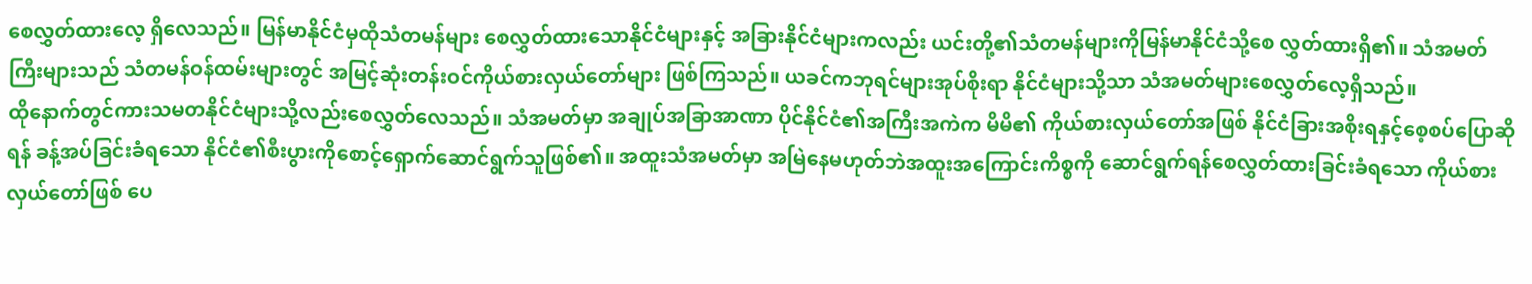စေလွှတ်ထားလေ့ ရှိလေသည်။ မြန်မာနိုင်ငံမှထိုသံတမန်များ စေလွှတ်ထားသောနိုင်ငံများနှင့် အခြားနိုင်ငံများကလည်း ယင်းတို့၏သံတမန်များကိုမြန်မာနိုင်ငံသို့စေ လွှတ်ထားရှိ၏။ သံအမတ်ကြီးများသည် သံတမန်ဝန်ထမ်းများတွင် အမြင့်ဆုံးတန်းဝင်ကိုယ်စားလှယ်တော်များ ဖြစ်ကြသည်။ ယခင်ကဘုရင်များအုပ်စိုးရာ နိုင်ငံများသို့သာ သံအမတ်များစေလွှတ်လေ့ရှိသည်။
ထိုနောက်တွင်ကားသမတနိုင်ငံများသို့လည်းစေလွှတ်လေသည်။ သံအမတ်မှာ အချုပ်အခြာအာဏာ ပိုင်နိုင်ငံ၏အကြီးအကဲက မိမိ၏ ကိုယ်စားလှယ်တော်အဖြစ် နိုင်ငံခြားအစိုးရနှင့်စေ့စပ်ပြောဆိုရန် ခန့်အပ်ခြင်းခံရသော နိုင်ငံ၏စီးပွားကိုစောင့်ရှောက်ဆောင်ရွက်သူဖြစ်၏။ အထူးသံအမတ်မှာ အမြဲနေမဟုတ်ဘဲအထူးအကြောင်းကိစ္စကို ဆောင်ရွက်ရန်စေလွှတ်ထားခြင်းခံရသော ကိုယ်စားလှယ်တော်ဖြစ် ပေ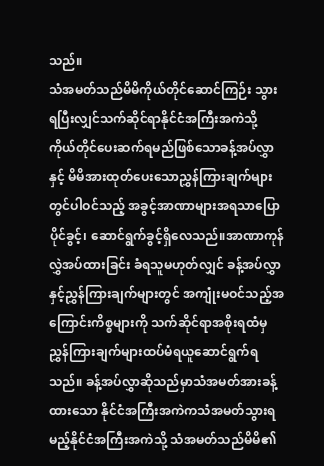သည်။
သံအမတ်သည်မိမိကိုယ်တိုင်ဆောင်ကြဉ်း သွားရပြီးလျှင်သက်ဆိုင်ရာနိုင်ငံအကြီးအကဲသို့ ကိုယ်တိုင်ပေးဆက်ရမည်ဖြစ်သောခန့်အပ်လွှာနှင့် မိမိအားထုတ်ပေးသောညွှန်ကြားချက်များတွင်ပါဝင်သည့် အခွင့်အာဏာများအရသာပြောပိုင်ခွင့်၊ ဆောင်ရွက်ခွင့်ရှိလေသည်။အာဏာကုန်လွှဲအပ်ထားခြင်း ခံရသူမဟုတ်လျှင် ခန့်အပ်လွှာနှင့်ညွှန်ကြားချက်များတွင် အကျုံးမဝင်သည့်အကြောင်းကိစ္စများကို သက်ဆိုင်ရာအစိုးရထံမှ ညွှန်ကြားချက်များထပ်မံရယူဆောင်ရွက်ရသည်။ ခန့်အပ်လွှာဆိုသည်မှာသံအမတ်အားခန့်ထားသော နိုင်ငံအကြီးအကဲကသံအမတ်သွားရမည့်နိုင်ငံအကြီးအကဲသို့ သံအမတ်သည်မိမိ၏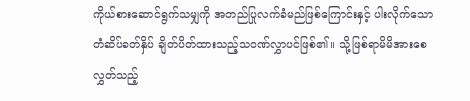ကိုယ်စားဆောင်ရွက်သမျှကို အတည်ပြုလက်ခံမည်ဖြစ်ကြောင်းနှင့် ပါးလိုက်သော တံဆိပ်ခတ်နှိပ် ချိတ်ပိတ်ထားသည့်သဝဏ်လွှာပင်ဖြစ်၏။ သို့ဖြစ်ရာမိမိအားစေလွှတ်သည့်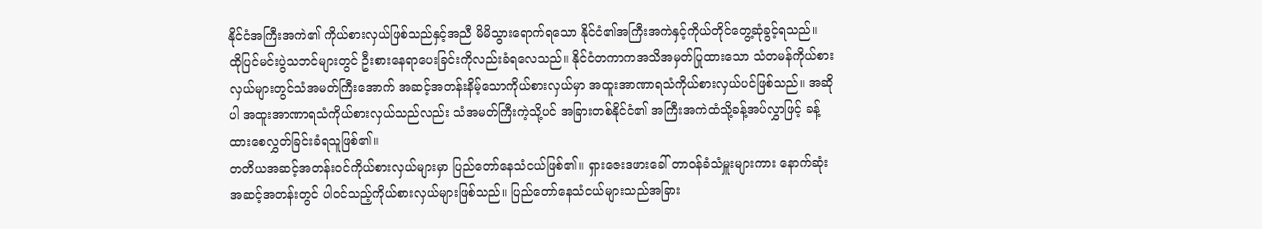နိုင်ငံအကြီးအကဲ၏ ကိုယ်စားလှယ်ဖြစ်သည်နှင့်အညီ မိမိသွားရောက်ရသော နိုင်ငံ၏အကြီးအကဲနှင့်ကိုယ်တိုင်တွေ့ဆုံခွင့်ရသည်။
ထိုပြင်မင်းပွဲသဘင်များတွင် ဦးစားနေရာပေးခြင်းကိုလည်းခံရလေသည်။ နိုင်ငံတကာကအသိအမှတ်ပြုထားသော သံတမန်ကိုယ်စားလှယ်များတွင်သံအမတ်ကြီးအောက် အဆင့်အတန်းနိမ့်သောကိုယ်စားလှယ်မှာ အထူးအာဏာရသံကိုယ်စားလှယ်ပင်ဖြစ်သည်။ အဆိုပါ အထူးအာဏာရသံကိုယ်စားလှယ်သည်လည်း သံအမတ်ကြီးကဲ့သို့ပင် အခြားတစ်နိုင်ငံ၏ အကြီးအကဲထံသို့ခန့်အပ်လွှာဖြင့် ခန့်ထားစေလွှတ်ခြင်းခံရသူဖြစ်၏။
တတိယအဆင့်အတန်းဝင်ကိုယ်စားလှယ်များမှာ ပြည်တော်နေသံငယ်ဖြစ်၏။ ရှားဇေးဒဖားခေါ် တာဝန်ခံသံမှူးများကား နောက်ဆုံးအဆင့်အတန်းတွင် ပါဝင်သည့်ကိုယ်စားလှယ်များဖြစ်သည်။ ပြည်တော်နေသံငယ်များသည်အခြား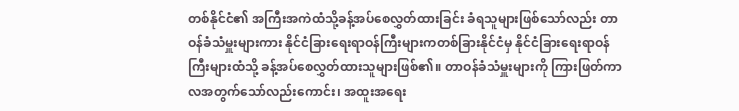တစ်နိုင်ငံ၏ အကြီးအကဲထံသို့ခန့်အပ်စေလွှတ်ထားခြင်း ခံရသူများဖြစ်သော်လည်း တာဝန်ခံသံမှူးများကား နိုင်ငံခြားရေးရာဝန်ကြီးများကတစ်ခြားနိုင်ငံမှ နိုင်ငံခြားရေးရာဝန်ကြီးများထံသို့ ခန့်အပ်စေလွှတ်ထားသူများဖြစ်၏။ တာဝန်ခံသံမှူးများကို ကြားဖြတ်ကာလအတွက်သော်လည်းကောင်း၊ အထူးအရေး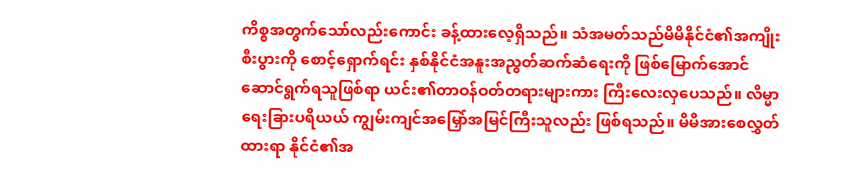ကိစ္စအတွက်သော်လည်းကောင်း ခန့်ထားလေ့ရှိသည်။ သံအမတ်သည်မိမိနိုင်ငံ၏အကျိုးစီးပွားကို စောင့်ရှောက်ရင်း နှစ်နိုင်ငံအနူးအညွတ်ဆက်ဆံရေးကို ဖြစ်မြောက်အောင်ဆောင်ရွက်ရသူဖြစ်ရာ ယင်း၏တာဝန်ဝတ်တရားများကား ကြီးလေးလှပေသည်။ လိမ္မာရေးခြားပရိယယ် ကျွမ်းကျင်အမြှော်အမြင်ကြီးသူလည်း ဖြစ်ရသည်။ မိမိအားစေလွှတ်ထားရာ နိုင်ငံ၏အ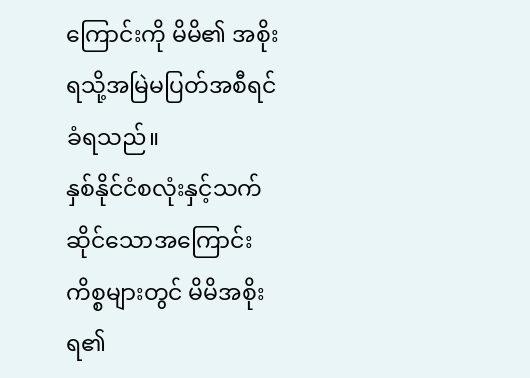ကြောင်းကို မိမိ၏ အစိုးရသို့အမြဲမပြတ်အစီရင်ခံရသည်။
နှစ်နိုင်ငံစလုံးနှင့်သက်ဆိုင်သောအကြောင်းကိစ္စများတွင် မိမိအစိုးရ၏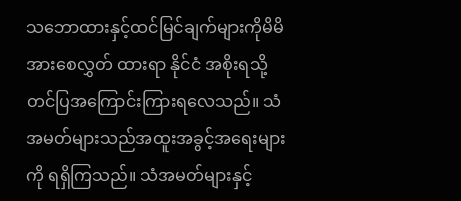သဘောထားနှင့်ထင်မြင်ချက်များကိုမိမိအားစေလွှတ် ထားရာ နိုင်ငံ အစိုးရသို့တင်ပြအကြောင်းကြားရလေသည်။ သံအမတ်များသည်အထူးအခွင့်အရေးများကို ရရှိကြသည်။ သံအမတ်များနှင့်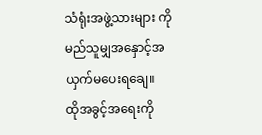သံရုံးအဖွဲ့သားများ ကိုမည်သူမျှအနှောင့်အယှက်မပေးရချေ။
ထိုအခွင့်အရေးကို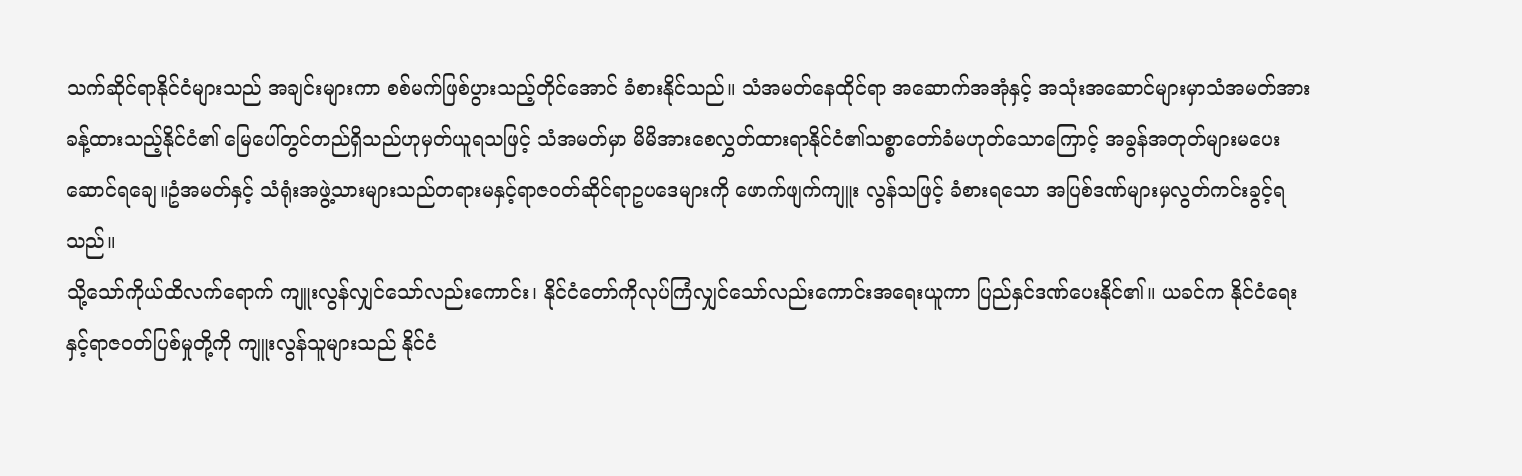သက်ဆိုင်ရာနိုင်ငံများသည် အချင်းများကာ စစ်မက်ဖြစ်ပွားသည့်တိုင်အောင် ခံစားနိုင်သည်။ သံအမတ်နေထိုင်ရာ အဆောက်အအုံနှင့် အသုံးအဆောင်များမှာသံအမတ်အားခန့်ထားသည့်နိုင်ငံ၏ မြေပေါ်တွင်တည်ရှိသည်ဟုမှတ်ယူရသဖြင့် သံအမတ်မှာ မိမိအားစေလွှတ်ထားရာနိုင်ငံ၏သစ္စာတော်ခံမဟုတ်သောကြောင့် အခွန်အတုတ်များမပေးဆောင်ရချေ။ဥံအမတ်နှင့် သံရုံးအဖွဲ့သားများသည်တရားမနှင့်ရာဇဝတ်ဆိုင်ရာဥပဒေများကို ဖောက်ဖျက်ကျူး လွန်သဖြင့် ခံစားရသော အပြစ်ဒဏ်များမှလွတ်ကင်းခွင့်ရသည်။
သို့သော်ကိုယ်ထိလက်ရောက် ကျူးလွန်လျှင်သော်လည်းကောင်း၊ နိုင်ငံတော်ကိုလုပ်ကြံလျှင်သော်လည်းကောင်းအရေးယူကာ ပြည်နှင်ဒဏ်ပေးနိုင်၏။ ယခင်က နိုင်ငံရေးနှင့်ရာဇဝတ်ပြစ်မှုတို့ကို ကျူးလွန်သူများသည် နိုင်ငံ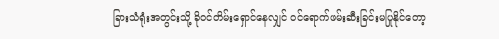ခြားသံရုံးအတွင်းသို့ ခိုဝင်တိမ်းရှောင်နေလျှင် ဝင်ရောက်ဖမ်းဆီးခြင်းမပြုနိုင်တော့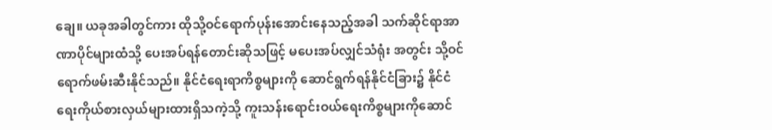ချေ။ ယခုအခါတွင်ကား ထိုသို့ဝင်ရောက်ပုန်းအောင်းနေသည့်အခါ သက်ဆိုင်ရာအာဏာပိုင်များထံသို့ ပေးအပ်ရန်တောင်းဆိုသဖြင့် မပေးအပ်လျှင်သံရုံး အတွင်း သို့ဝင်ရောက်ဖမ်းဆီးနိုင်သည်။ နိုင်ငံရေးရာကိစ္စများကို ဆောင်ရွက်ရန်နိုင်ငံခြား၌ နိုင်ငံရေးကိုယ်စားလှယ်များထားရှိသကဲ့သို့ ကူးသန်းရောင်းဝယ်ရေးကိစ္စများကိုဆောင်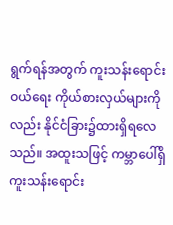ရွက်ရန်အတွက် ကူးသန်းရောင်းဝယ်ရေး ကိုယ်စားလှယ်များကိုလည်း နိုင်ငံခြား၌ထားရှိရလေသည်။ အထူးသဖြင့် ကမ္ဘာပေါ်ရှိကူးသန်းရောင်း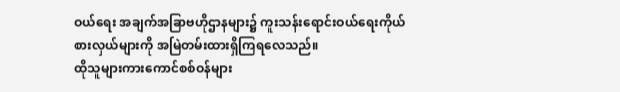ဝယ်ရေး အချက်အခြာဗဟိုဌာနများ၌ ကူးသန်းရောင်းဝယ်ရေးကိုယ်စားလှယ်များကို အမြဲတမ်းထားရှိကြရလေသည်။
ထိုသူများကားကောင်စစ်ဝန်များ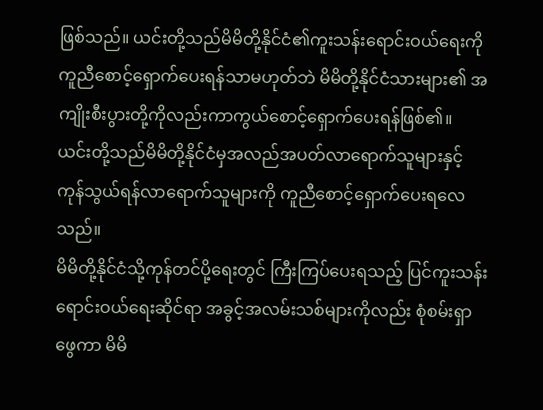ဖြစ်သည်။ ယင်းတို့သည်မိမိတို့နိုင်ငံ၏ကူးသန်းရောင်းဝယ်ရေးကို ကူညီစောင့်ရှောက်ပေးရန်သာမဟုတ်ဘဲ မိမိတို့နိုင်ငံသားများ၏ အကျိုးစီးပွားတို့ကိုလည်းကာကွယ်စောင့်ရှောက်ပေးရန်ဖြစ်၏။ ယင်းတို့သည်မိမိတို့နိုင်ငံမှအလည်အပတ်လာရောက်သူများနှင့် ကုန်သွယ်ရန်လာရောက်သူများကို ကူညီစောင့်ရှောက်ပေးရလေသည်။
မိမိတို့နိုင်ငံသို့ကုန်တင်ပို့ရေးတွင် ကြီးကြပ်ပေးရသည့် ပြင်ကူးသန်းရောင်းဝယ်ရေးဆိုင်ရာ အခွင့်အလမ်းသစ်များကိုလည်း စုံစမ်းရှာဖွေကာ မိမိ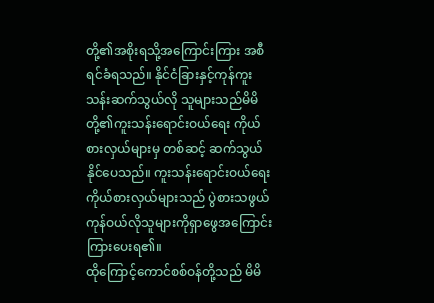တို့၏အစိုးရသို့အကြောင်းကြား အစီရင်ခံရသည်။ နိုင်ငံခြားနှင့်ကုန်ကူးသန်းဆက်သွယ်လို သူများသည်မိမိတို့၏ကူးသန်းရောင်းဝယ်ရေး ကိုယ်စားလှယ်များမှ တစ်ဆင့် ဆက်သွယ်နိုင်ပေသည်။ ကူးသန်းရောင်းဝယ်ရေးကိုယ်စားလှယ်များသည် ပွဲစားသဖွယ် ကုန်ဝယ်လိုသူများကိုရှာဖွေအကြောင်း ကြားပေးရ၏။
ထိုကြောင့်ကောင်စစ်ဝန်တို့သည် မိမိ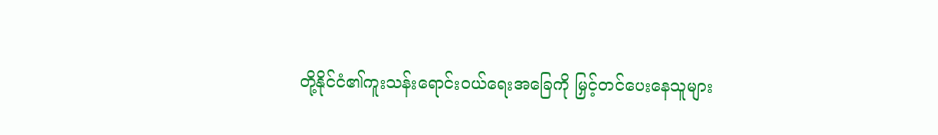တို့နိုင်ငံ၏ကူးသန်းရောင်းဝယ်ရေးအခြေကို မြှင့်တင်ပေးနေသူများ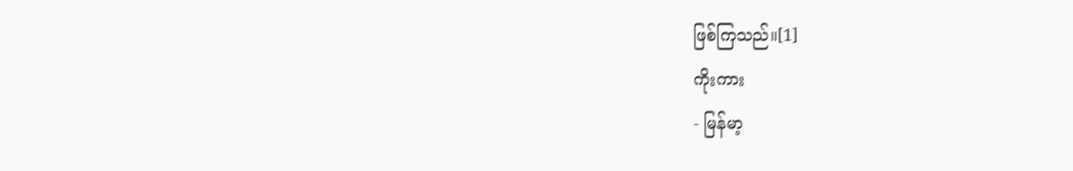ဖြစ်ကြသည်။[1]
ကိုးကား
- မြန်မာ့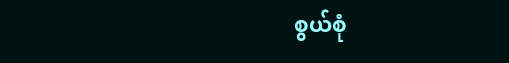စွယ်စုံ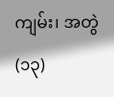ကျမ်း၊ အတွဲ(၁၃)